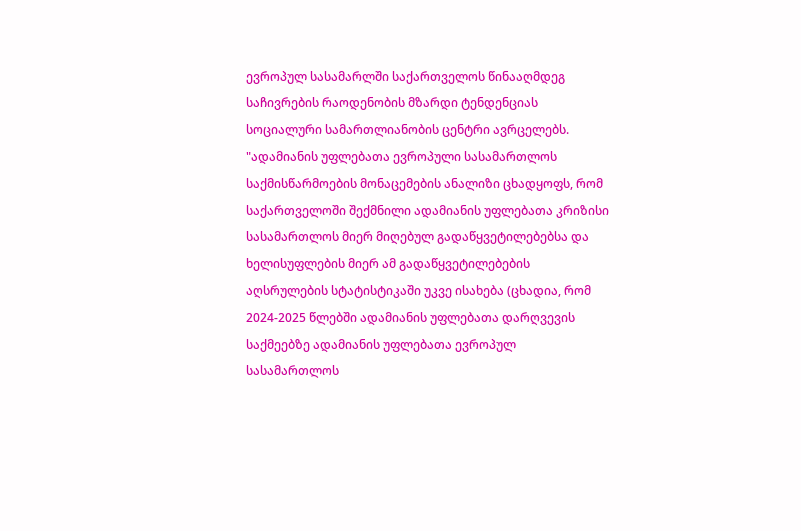ევროპულ სასამარლში საქართველოს წინააღმდეგ საჩივრების რაოდენობის მზარდი ტენდენციას სოციალური სამართლიანობის ცენტრი ავრცელებს.
"ადამიანის უფლებათა ევროპული სასამართლოს საქმისწარმოების მონაცემების ანალიზი ცხადყოფს, რომ საქართველოში შექმნილი ადამიანის უფლებათა კრიზისი სასამართლოს მიერ მიღებულ გადაწყვეტილებებსა და ხელისუფლების მიერ ამ გადაწყვეტილებების აღსრულების სტატისტიკაში უკვე ისახება (ცხადია, რომ 2024-2025 წლებში ადამიანის უფლებათა დარღვევის საქმეებზე ადამიანის უფლებათა ევროპულ სასამართლოს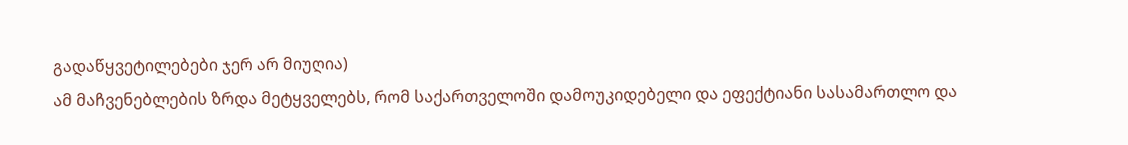გადაწყვეტილებები ჯერ არ მიუღია)
ამ მაჩვენებლების ზრდა მეტყველებს, რომ საქართველოში დამოუკიდებელი და ეფექტიანი სასამართლო და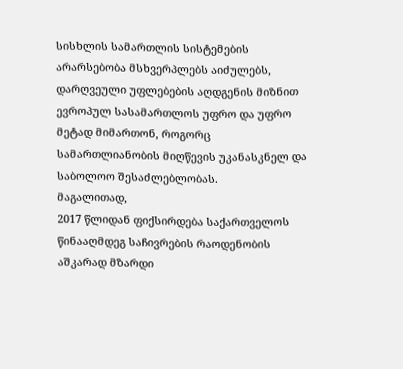სისხლის სამართლის სისტემების არარსებობა მსხვერპლებს აიძულებს, დარღვეული უფლებების აღდგენის მიზნით ევროპულ სასამართლოს უფრო და უფრო მეტად მიმართონ, როგორც სამართლიანობის მიღწევის უკანასკნელ და საბოლოო შესაძლებლობას.
მაგალითად,
2017 წლიდან ფიქსირდება საქართველოს წინააღმდეგ საჩივრების რაოდენობის აშკარად მზარდი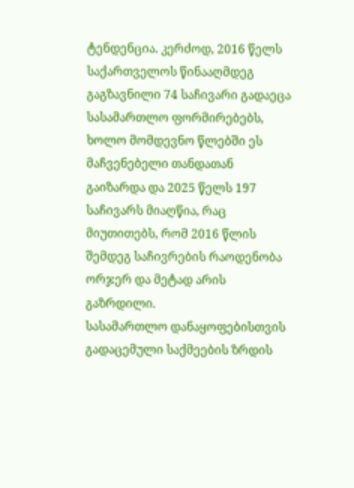ტენდენცია. კერძოდ, 2016 წელს საქართველოს წინააღმდეგ გაგზავნილი 74 საჩივარი გადაეცა სასამართლო ფორმირებებს, ხოლო მომდევნო წლებში ეს მაჩვენებელი თანდათან გაიზარდა და 2025 წელს 197 საჩივარს მიაღწია, რაც მიუთითებს, რომ 2016 წლის შემდეგ საჩივრების რაოდენობა ორჯერ და მეტად არის გაზრდილი.
სასამართლო დანაყოფებისთვის გადაცემული საქმეების ზრდის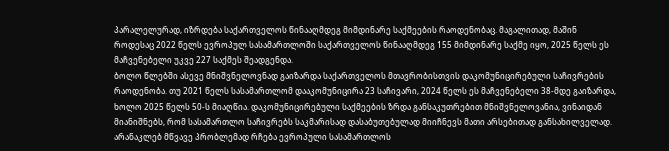პარალელურად, იზრდება საქართველოს წინააღმდეგ მიმდინარე საქმეების რაოდენობაც. მაგალითად, მაშინ როდესაც 2022 წელს ევროპულ სასამართლოში საქართველოს წინააღმდეგ 155 მიმდინარე საქმე იყო, 2025 წელს ეს მაჩვენებელი უკვე 227 საქმეს შეადგენდა.
ბოლო წლებში ასევე მნიშვნელოვნად გაიზარდა საქართველოს მთავრობისთვის დაკომუნიცირებული საჩივრების რაოდენობა. თუ 2021 წელს სასამართლომ დააკომუნიცირა 23 საჩივარი, 2024 წელს ეს მაჩვენებელი 38-მდე გაიზარდა, ხოლო 2025 წელს 50-ს მიაღწია. დაკომუნიცირებული საქმეების ზრდა განსაკუთრებით მნიშვნელოვანია, ვინაიდან მიანიშნებს, რომ სასამართლო საჩივრებს საკმარისად დასაბუთებულად მიიჩნევს მათი არსებითად განსახილველად.
არანაკლებ მწვავე პრობლემად რჩება ევროპული სასამართლოს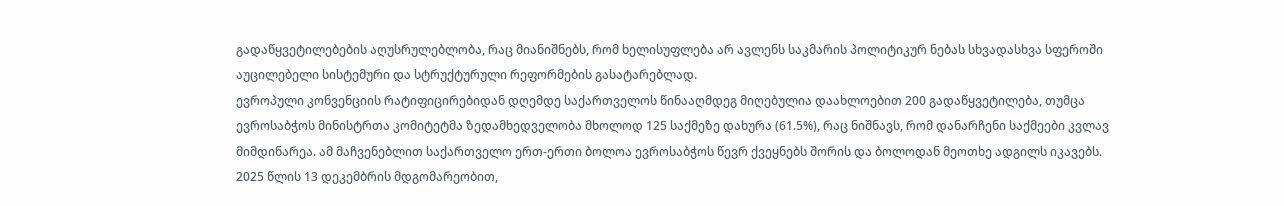გადაწყვეტილებების აღუსრულებლობა, რაც მიანიშნებს, რომ ხელისუფლება არ ავლენს საკმარის პოლიტიკურ ნებას სხვადასხვა სფეროში აუცილებელი სისტემური და სტრუქტურული რეფორმების გასატარებლად.
ევროპული კონვენციის რატიფიცირებიდან დღემდე საქართველოს წინააღმდეგ მიღებულია დაახლოებით 200 გადაწყვეტილება, თუმცა ევროსაბჭოს მინისტრთა კომიტეტმა ზედამხედველობა მხოლოდ 125 საქმეზე დახურა (61.5%), რაც ნიშნავს, რომ დანარჩენი საქმეები კვლავ მიმდინარეა. ამ მაჩვენებლით საქართველო ერთ-ერთი ბოლოა ევროსაბჭოს წევრ ქვეყნებს შორის და ბოლოდან მეოთხე ადგილს იკავებს.
2025 წლის 13 დეკემბრის მდგომარეობით,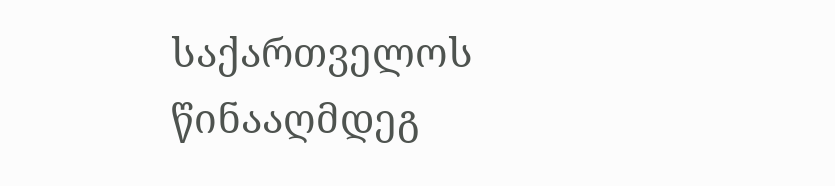საქართველოს წინააღმდეგ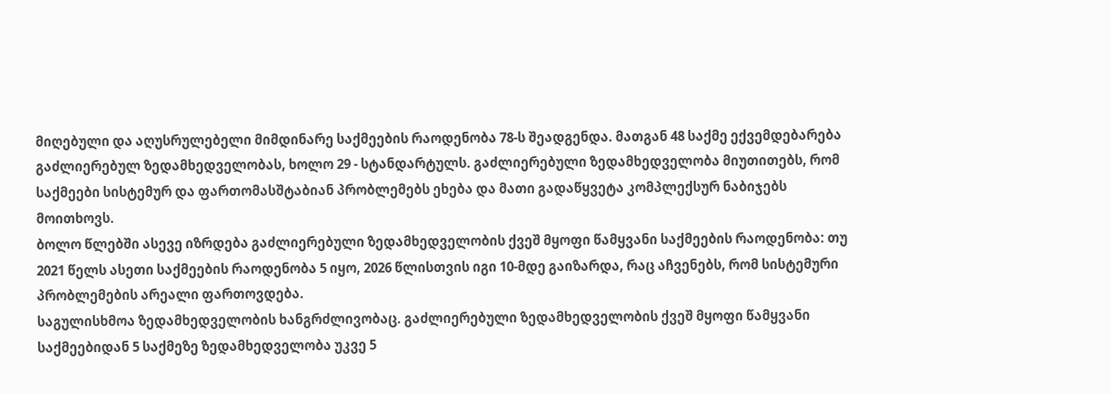მიღებული და აღუსრულებელი მიმდინარე საქმეების რაოდენობა 78-ს შეადგენდა. მათგან 48 საქმე ექვემდებარება გაძლიერებულ ზედამხედველობას, ხოლო 29 - სტანდარტულს. გაძლიერებული ზედამხედველობა მიუთითებს, რომ საქმეები სისტემურ და ფართომასშტაბიან პრობლემებს ეხება და მათი გადაწყვეტა კომპლექსურ ნაბიჯებს მოითხოვს.
ბოლო წლებში ასევე იზრდება გაძლიერებული ზედამხედველობის ქვეშ მყოფი წამყვანი საქმეების რაოდენობა: თუ 2021 წელს ასეთი საქმეების რაოდენობა 5 იყო, 2026 წლისთვის იგი 10-მდე გაიზარდა, რაც აჩვენებს, რომ სისტემური პრობლემების არეალი ფართოვდება.
საგულისხმოა ზედამხედველობის ხანგრძლივობაც. გაძლიერებული ზედამხედველობის ქვეშ მყოფი წამყვანი საქმეებიდან 5 საქმეზე ზედამხედველობა უკვე 5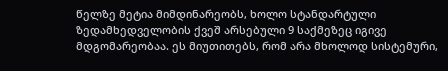წელზე მეტია მიმდინარეობს, ხოლო სტანდარტული ზედამხედველობის ქვეშ არსებული 9 საქმეზეც იგივე მდგომარეობაა. ეს მიუთითებს, რომ არა მხოლოდ სისტემური,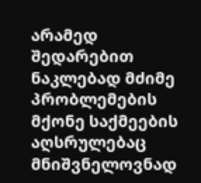არამედ შედარებით ნაკლებად მძიმე პრობლემების მქონე საქმეების აღსრულებაც მნიშვნელოვნად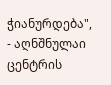ჭიანურდება", - აღნშნულაი ცენტრის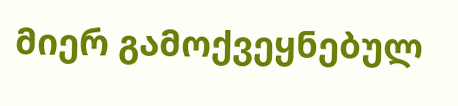მიერ გამოქვეყნებულ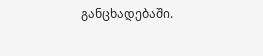განცხადებაში.